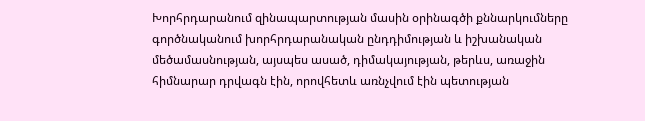Խորհրդարանում զինապարտության մասին օրինագծի քննարկումները գործնականում խորհրդարանական ընդդիմության և իշխանական մեծամասնության, այսպես ասած, դիմակայության, թերևս, առաջին հիմնարար դրվագն էին, որովհետև առնչվում էին պետության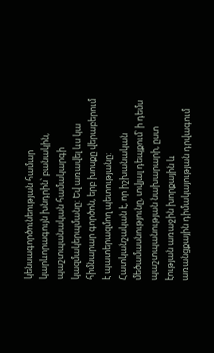կենսագործունեության համար կարևորագույն խնդրին՝ բանակին, պաշտպանական համակարգի կազմակերպմանը: Եվ առավել ևս կա հիմնարար գործոն, երբ խոսքը վերաբերում է պատերազմող պետությանը:
Հատկանշական է, որ իշխանական մեծամասնությունը, տվյալ դեպքում՝ ի դեմս պաշտպանության նախարարի, ըստ էության առաջին խորքային և առանցքային դիմակայության դրվագում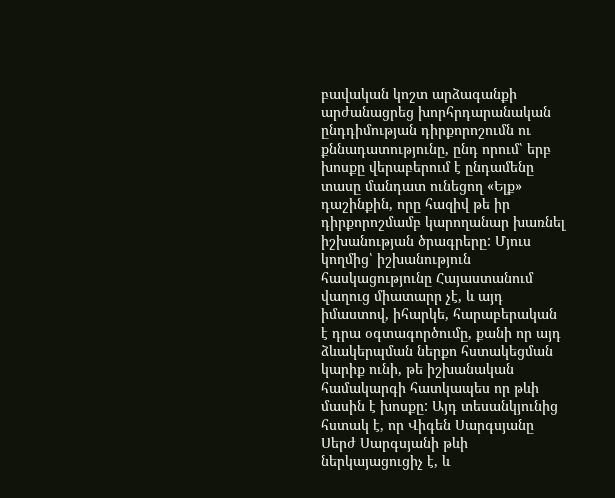բավական կոշտ արձագանքի արժանացրեց խորհրդարանական ընդդիմության դիրքորոշումն ու քննադատությունը, ընդ որում՝ երբ խոսքը վերաբերում է ընդամենը տասը մանդատ ունեցող «Ելք» դաշինքին, որը հազիվ թե իր դիրքորոշմամբ կարողանար խառնել իշխանության ծրագրերը: Մյուս կողմից՝ իշխանություն հասկացությունը Հայաստանում վաղուց միատարր չէ, և այդ իմաստով, իհարկե, հարաբերական է դրա օգտագործումը, քանի որ այդ ձևակերպման ներքո հստակեցման կարիք ունի, թե իշխանական համակարգի հատկապես որ թևի մասին է խոսքը: Այդ տեսանկյունից հստակ է, որ Վիգեն Սարգսյանը Սերժ Սարգսյանի թևի ներկայացուցիչ է, և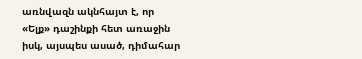առնվազն ակնհայտ է, որ «Ելք» դաշինքի հետ առաջին իսկ, այսպես ասած, դիմահար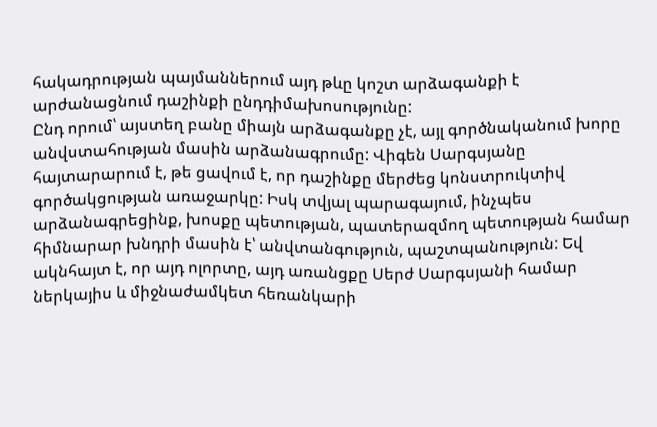հակադրության պայմաններում այդ թևը կոշտ արձագանքի է արժանացնում դաշինքի ընդդիմախոսությունը:
Ընդ որում՝ այստեղ բանը միայն արձագանքը չէ, այլ գործնականում խորը անվստահության մասին արձանագրումը: Վիգեն Սարգսյանը հայտարարում է, թե ցավում է, որ դաշինքը մերժեց կոնստրուկտիվ գործակցության առաջարկը: Իսկ տվյալ պարագայում, ինչպես արձանագրեցինք, խոսքը պետության, պատերազմող պետության համար հիմնարար խնդրի մասին է՝ անվտանգություն, պաշտպանություն: Եվ ակնհայտ է, որ այդ ոլորտը, այդ առանցքը Սերժ Սարգսյանի համար ներկայիս և միջնաժամկետ հեռանկարի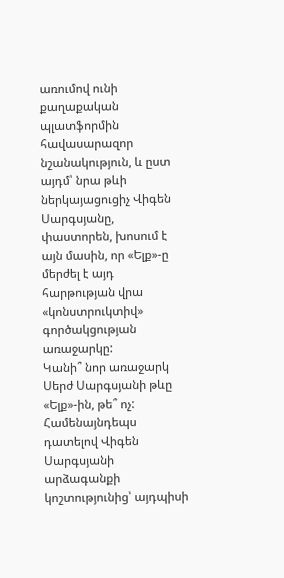առումով ունի քաղաքական պլատֆորմին հավասարազոր նշանակություն, և ըստ այդմ՝ նրա թևի ներկայացուցիչ Վիգեն Սարգսյանը, փաստորեն, խոսում է այն մասին, որ «Ելք»-ը մերժել է այդ հարթության վրա «կոնստրուկտիվ» գործակցության առաջարկը:
Կանի՞ նոր առաջարկ Սերժ Սարգսյանի թևը «Ելք»-ին, թե՞ ոչ: Համենայնդեպս դատելով Վիգեն Սարգսյանի արձագանքի կոշտությունից՝ այդպիսի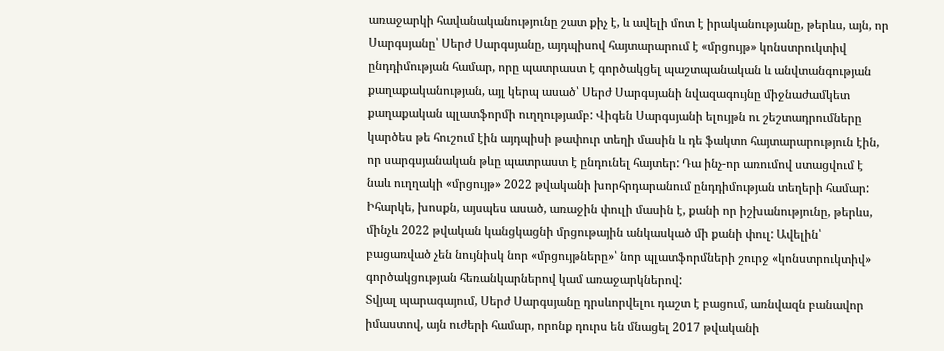առաջարկի հավանականությունը շատ քիչ է, և ավելի մոտ է իրականությանը, թերևս, այն, որ Սարգսյանը՝ Սերժ Սարգսյանը, այդպիսով հայտարարում է «մրցույթ» կոնստրուկտիվ ընդդիմության համար, որը պատրաստ է գործակցել պաշտպանական և անվտանգության քաղաքականության, այլ կերպ ասած՝ Սերժ Սարգսյանի նվազագույնը միջնաժամկետ քաղաքական պլատֆորմի ուղղությամբ: Վիգեն Սարգսյանի ելույթն ու շեշտադրումները կարծես թե հուշում էին այդպիսի թափուր տեղի մասին և դե ֆակտո հայտարարություն էին, որ սարգսյանական թևը պատրաստ է ընդունել հայտեր: Դա ինչ-որ առումով ստացվում է նաև ուղղակի «մրցույթ» 2022 թվականի խորհրդարանում ընդդիմության տեղերի համար: Իհարկե, խոսքն, այսպես ասած, առաջին փուլի մասին է, քանի որ իշխանությունը, թերևս, մինչև 2022 թվական կանցկացնի մրցութային անկասկած մի քանի փուլ: Ավելին՝ բացառված չեն նույնիսկ նոր «մրցույթները»՝ նոր պլատֆորմների շուրջ «կոնստրուկտիվ» գործակցության հեռանկարներով կամ առաջարկներով:
Տվյալ պարագայում, Սերժ Սարգսյանը դրսևորվելու դաշտ է բացում, առնվազն բանավոր իմաստով, այն ուժերի համար, որոնք դուրս են մնացել 2017 թվականի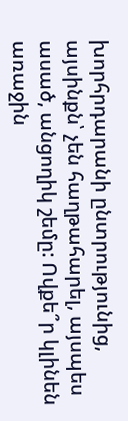խորհրդարանի ընտրությունից, այսինքն՝ չեն հաղթահարել, այսպես ասած, անցողիկ շեմը: Ովքե՞ր կլինեն առաջին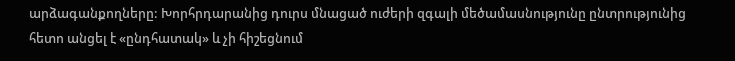արձագանքողները: Խորհրդարանից դուրս մնացած ուժերի զգալի մեծամասնությունը ընտրությունից հետո անցել է «ընդհատակ» և չի հիշեցնում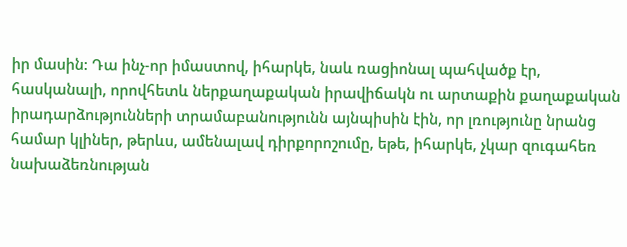իր մասին: Դա ինչ-որ իմաստով, իհարկե, նաև ռացիոնալ պահվածք էր, հասկանալի, որովհետև ներքաղաքական իրավիճակն ու արտաքին քաղաքական իրադարձությունների տրամաբանությունն այնպիսին էին, որ լռությունը նրանց համար կլիներ, թերևս, ամենալավ դիրքորոշումը, եթե, իհարկե, չկար զուգահեռ նախաձեռնության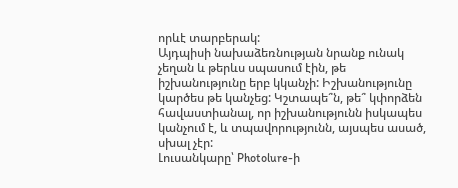որևէ տարբերակ:
Այդպիսի նախաձեռնության նրանք ունակ չեղան և թերևս սպասում էին, թե իշխանությունը երբ կկանչի: Իշխանությունը կարծես թե կանչեց: Կշտապե՞ն, թե՞ կփորձեն հավաստիանալ, որ իշխանությունն իսկապես կանչում է, և տպավորությունն, այսպես ասած, սխալ չէր:
Լուսանկարը՝ Photolure-ի